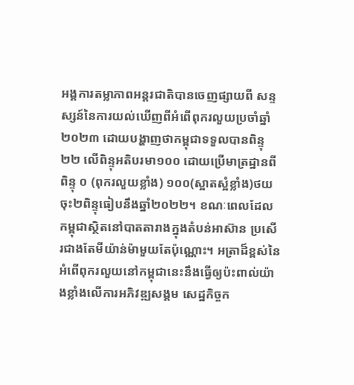អង្គការតម្លាភាពអន្ដរជាតិបានចេញផ្សាយពី សន្ទស្សន៍នៃការយល់ឃើញពីអំពើពុករលួយប្រចាំឆ្នាំ២០២៣ ដោយបង្ហាញថាកម្ពុជាទទួលបានពិន្ទុ២២ លើពិន្ទុអតិបរមា១០០ ដោយប្រើមាត្រដ្ឋានពីពិន្ទុ ០ (ពុករលួយខ្លាំង) ១០០(ស្អាតស្អំខ្លាំង)ថយចុះ២ពិន្ទុធៀបនឹងឆ្នាំ២០២២។ ខណៈពេលដែលកម្ពុជាស្ថិតនៅបាតតារាងក្នុងតំបន់អាស៊ាន ប្រសើរជាងតែមីយ៉ាន់ម៉ាមួយតែប៉ុណ្ណោះ។ អត្រាដ៏ខ្ពស់នៃអំពើពុករលួយនៅកម្ពុជានេះនឹងធ្វើឲ្យប៉ះពាល់យ៉ាងខ្លាំងលើការអភិវឌ្ឍសង្គម សេដ្ឋកិច្ចក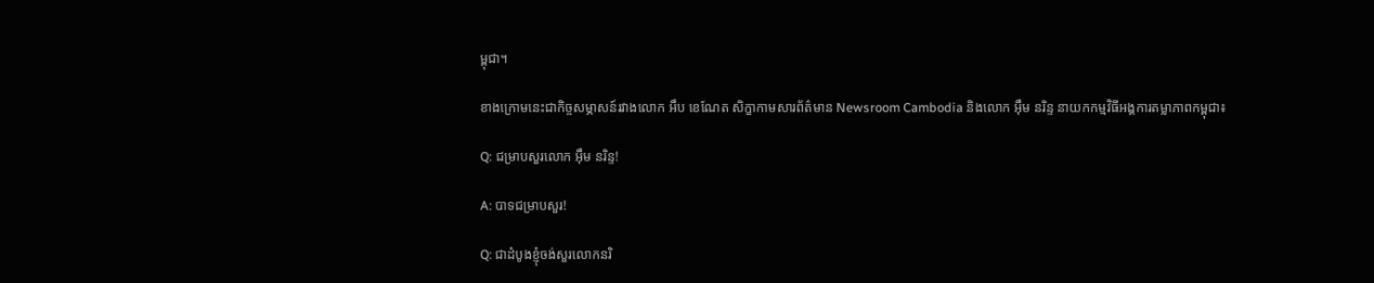ម្ពុជា។

ខាងក្រោមនេះជាកិច្ចសម្ភាសន៍រវាងលោក អឹប ខេណែត សិក្ខាកាមសារព័ត៌មាន Newsroom Cambodia និងលោក អ៊ឹម នរិន្ទ នាយកកម្មវិធីអង្គការតម្លាភាពកម្ពុជា៖

Q: ជម្រាបសួរលោក អ៊ឹម នរិន្ទ!

A: បាទជម្រាបសួរ!

Q: ជាដំបូងខ្ញុំចង់សួរលោកនរិ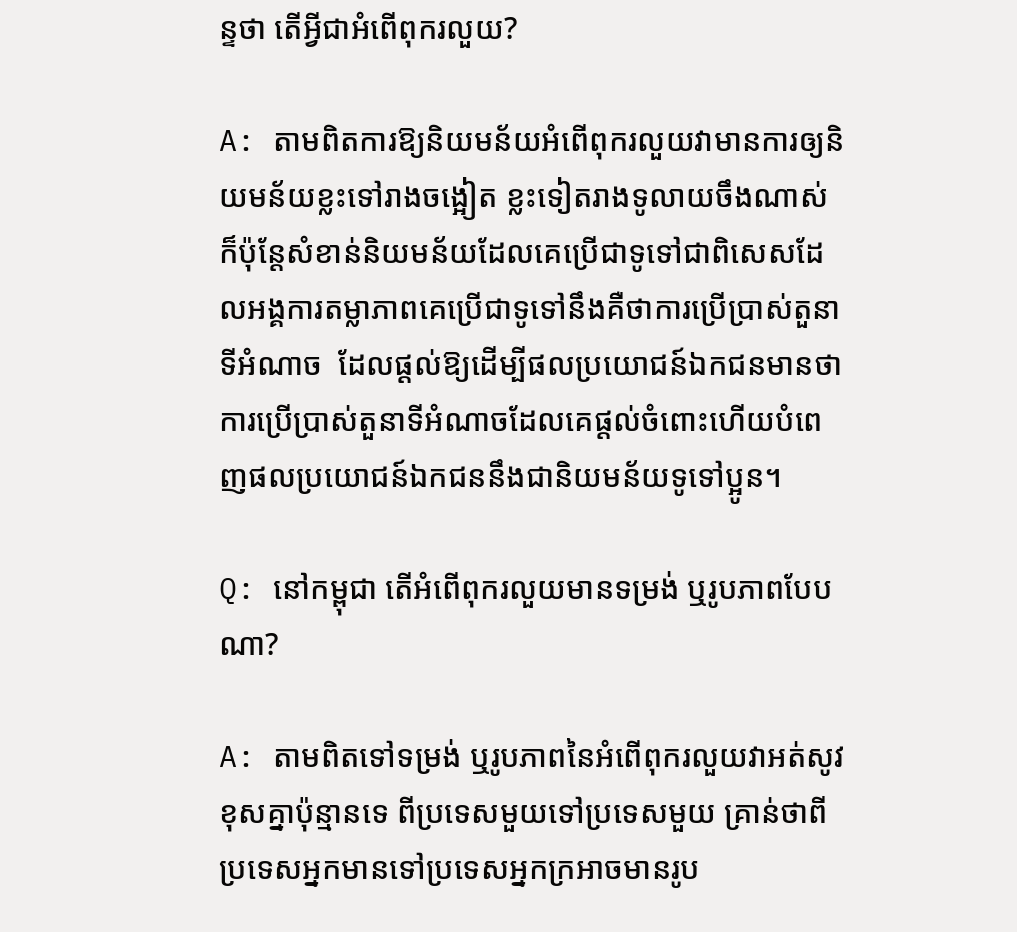ន្ទថា តើអ្វីជាអំពើពុករលួយ?

A: តាមពិតការឱ្យនិយមន័យអំពើពុករលួយវាមានការឲ្យនិយមន័យខ្លះទៅរាងចង្អៀត ខ្លះទៀតរាងទូលាយចឹងណាស់ ក៏ប៉ុន្តែសំខាន់និយមន័យដែលគេប្រើជាទូទៅជាពិសេសដែលអង្គការតម្លាភាពគេប្រើជាទូទៅនឹងគឺថាការប្រើប្រាស់តួនាទីអំណាច  ដែលផ្ដល់ឱ្យដើម្បីផលប្រយោជន៍ឯកជនមានថាការប្រើប្រាស់តួនាទីអំណាចដែលគេផ្ដល់ចំពោះហើយបំពេញផលប្រយោជន៍ឯកជននឹងជានិយមន័យទូទៅប្អូន។

Q: នៅកម្ពុជា តើអំពើពុករលួយមានទម្រង់ ឬរូបភាពបែបណា?

A: តាមពិតទៅទម្រង់ ឬរូបភាពនៃអំពើពុករលួយវាអត់សូវខុសគ្នាប៉ុន្មានទេ ពីប្រទេសមួយទៅប្រទេសមួយ គ្រាន់ថាពីប្រទេសអ្នកមានទៅប្រទេសអ្នកក្រអាចមានរូប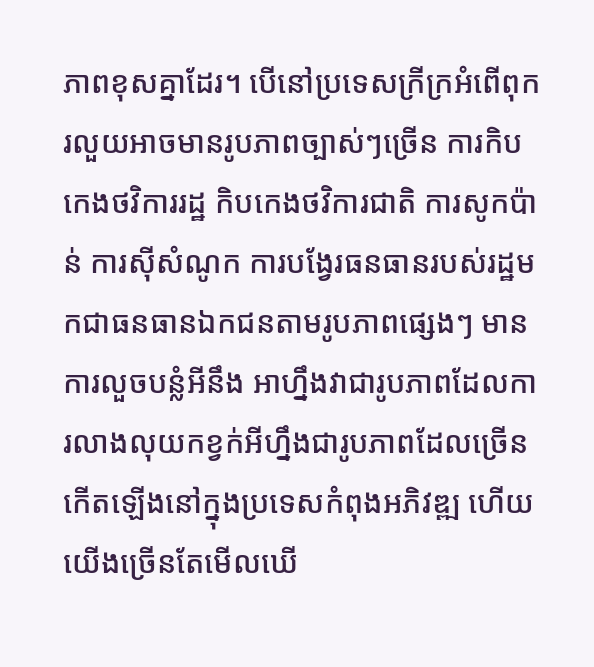ភាពខុសគ្នាដែរ។ បើនៅប្រទេសក្រីក្រអំពើពុករលួយអាចមានរូបភាពច្បាស់ៗច្រើន ការកិបកេងថវិការរដ្ឋ កិបកេងថវិការជាតិ ការសូកប៉ាន់ ការស៊ីសំណូក ការបង្វែរធនធានរបស់រដ្ឋមកជាធនធានឯកជនតាមរូបភាពផ្សេងៗ មានការលួចបន្លំអីនឹង អាហ្នឹងវាជារូបភាពដែលការលាងលុយកខ្វក់អីហ្នឹងជារូបភាពដែលច្រើនកើតឡើងនៅក្នុងប្រទេសកំពុងអភិវឌ្ឍ ហើយយើងច្រើនតែមើលឃើ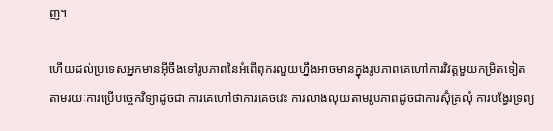ញ។

ហើយដល់ប្រទេសអ្នកមានអ៊ីចឹងទៅរូបភាពនៃអំពើពុករលួយហ្នឹងអាចមានក្នុងរូបភាពគេហៅការវិវត្ដមួយកម្រិតទៀតតាមរយៈការប្រើបច្ចេកវិទ្យាដូចជា ការគេហៅថាការគេចវេះ ការលាងលុយតាមរូបភាពដូចជាការស៊ុំគ្រលុំ ការបង្វែរទ្រព្យ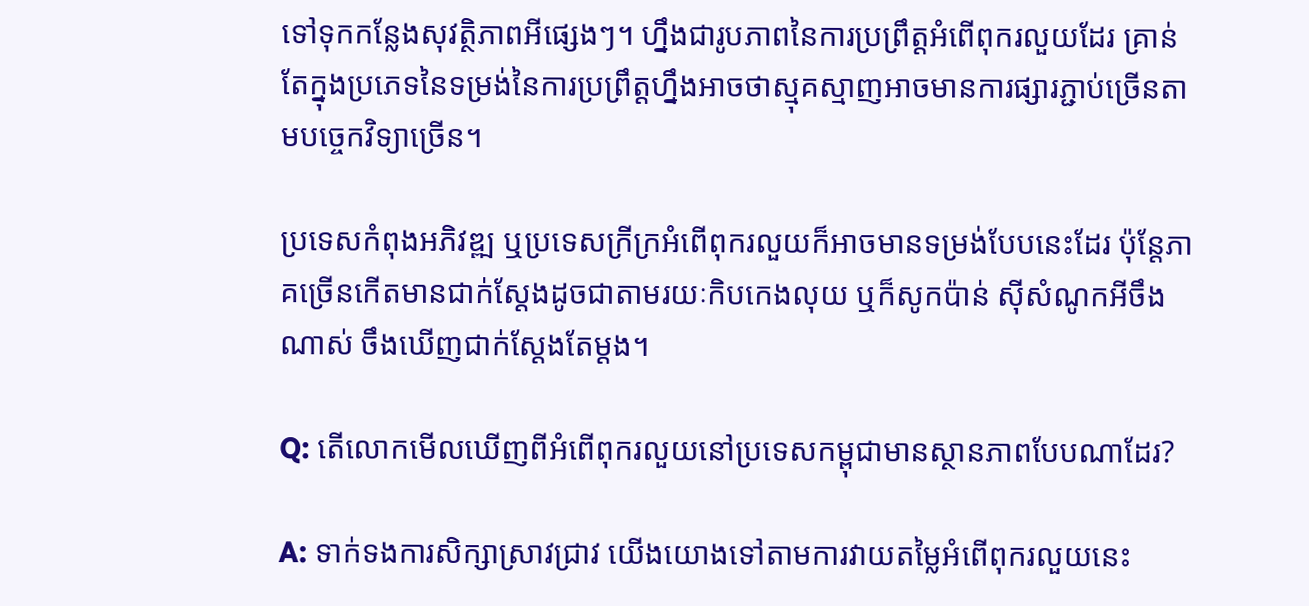ទៅទុកកន្លែងសុវត្ថិភាពអីផ្សេងៗ។ ហ្នឹងជារូបភាពនៃការប្រព្រឹត្ដអំពើពុករលួយដែរ គ្រាន់តែក្នុងប្រភេទនៃទម្រង់នៃការប្រព្រឹត្ដហ្នឹងអាចថាស្មុគស្មាញអាចមានការផ្សារភ្ជាប់ច្រើនតាមបច្ចេកវិទ្យាច្រើន។

ប្រទេសកំពុងអភិវឌ្ឍ ឬប្រទេសក្រីក្រអំពើពុករលួយក៏អាចមានទម្រង់បែបនេះដែរ ប៉ុន្តែភាគច្រើនកើតមានជាក់ស្ដែងដូចជាតាមរយៈកិបកេងលុយ ឬក៏សូកប៉ាន់ ស៊ីសំណូកអីចឹងណាស់ ចឹងឃើញជាក់ស្ដែងតែម្ដង។

Q: តើលោកមើលឃើញពីអំពើពុករលួយនៅប្រទេសកម្ពុជាមានស្ថានភាពបែបណាដែរ?

A: ទាក់ទងការសិក្សាស្រាវជ្រាវ យើងយោងទៅតាមការវាយតម្លៃអំពើពុករលួយនេះ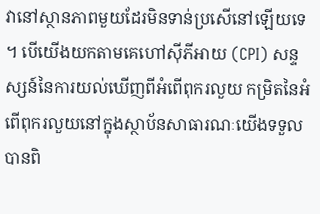វានៅស្ថានភាពមួយដែរមិនទាន់ប្រសើនៅឡើយទេ។ បើយើងយកតាមគេហៅស៊ីភីអាយ (CPI) សន្ទស្សន៍នៃការយល់ឃើញពីអំពើពុករលួយ កម្រិតនៃអំពើពុករលួយនៅក្នុងស្ថាប័នសាធារណៈយើងទទួលបានពិ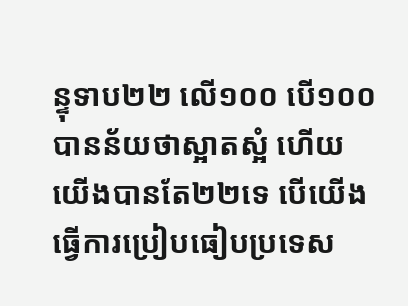ន្ទុទាប២២ លើ១០០ បើ១០០ បានន័យថាស្អាតស្អំ ហើយយើងបានតែ២២ទេ បើយើងធ្វើការប្រៀបធៀបប្រទេស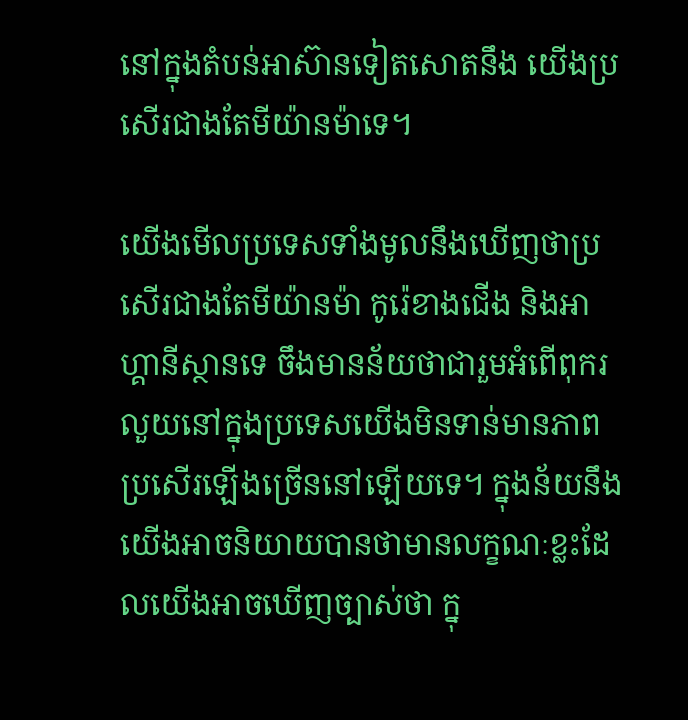នៅក្នុងតំបន់អាស៊ានទៀតសោតនឹង យើងប្រសើរជាងតែមីយ៉ានម៉ាទេ។

យើងមើលប្រទេសទាំងមូលនឹងឃើញថាប្រសើរជាងតែមីយ៉ានម៉ា កូរ៉េខាងជើង និងអាហ្គានីស្ថានទេ ចឹងមានន័យថាជារួមអំពើពុករលួយនៅក្នុងប្រទេសយើងមិនទាន់មានភាពប្រសើរឡើងច្រើននៅឡើយទេ។ ក្នុងន័យនឹងយើងអាចនិយាយបានថាមានលក្ខណៈខ្លះដែលយើងអាចឃើញច្បាស់ថា ក្នុ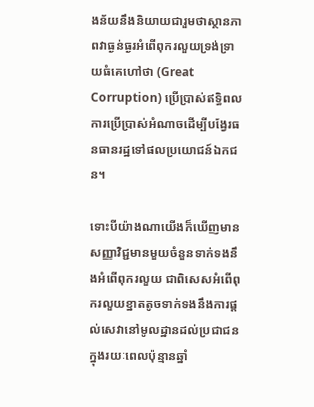ងន័យនឹងនិយាយជារួមថាស្ថានភាពវាធ្ងន់ធ្ងរអំពើពុករលួយទ្រង់ទ្រាយធំគេហៅថា (Great Corruption) ប្រើប្រាស់ឥទ្ធិពល ការប្រើប្រាស់អំណាចដើម្បីបង្វែរធនធានរដ្ឋទៅផលប្រយោជន៍ឯកជន។

ទោះបីយ៉ាងណាយើងក៏ឃើញមានសញ្ញាវិជ្ជមានមួយចំនួនទាក់ទងនឹងអំពើពុករលួយ ជាពិសេសអំពើពុករលួយខ្នាតតូចទាក់ទងនឹងការផ្ដល់សេវានៅមូលដ្ឋានដល់ប្រជាជនក្នុងរយៈពេលប៉ុន្មានឆ្នាំ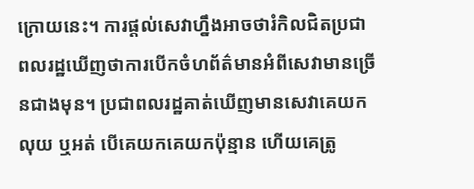ក្រោយនេះ។ ការផ្ដល់សេវាហ្នឹងអាចថារំកិលជិតប្រជាពលរដ្ឋឃើញថាការបើកចំហព័ត៌មានអំពីសេវាមានច្រើនជាងមុន។ ប្រជាពលរដ្ឋគាត់ឃើញមានសេវាគេយកលុយ ឬអត់ បើគេយកគេយកប៉ុន្មាន ហើយគេត្រូ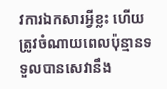វការឯកសារអ្វីខ្លះ ហើយត្រូវចំណាយពេលប៉ុន្មានទទួលបានសេវានឹង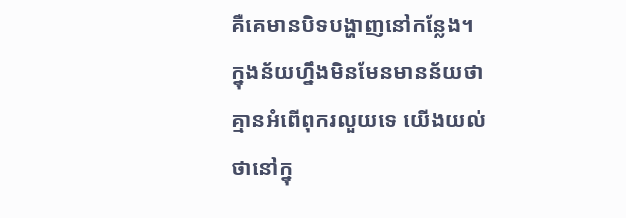គឺគេមានបិទបង្ហាញនៅកន្លែង។ ក្នុងន័យហ្នឹងមិនមែនមានន័យថាគ្មានអំពើពុករលួយទេ យើងយល់ថានៅក្នុ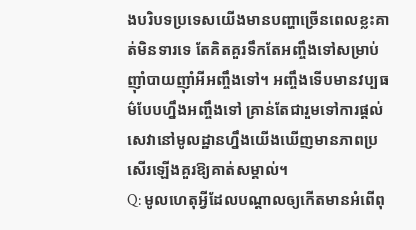ងបរិបទប្រទេសយើងមានបញ្ហាច្រើនពេលខ្លះគាត់មិនទារទេ តែគិតគួរទឹកតែអញ្ចឹងទៅសម្រាប់ញ៉ាំបាយញ៉ាំអីអញ្ចឹងទៅ។ អញ្ចឹងទើបមានវប្បធម៌បែបហ្នឹងអញ្ចឹងទៅ គ្រាន់តែជារួមទៅការផ្ដល់សេវានៅមូលដ្ឋានហ្នឹងយើងឃើញមានភាពប្រសើរឡើងគួរឱ្យគាត់សម្គាល់។
Q: មូលហេតុអ្វីដែលបណ្តាលឲ្យកើតមានអំពើពុ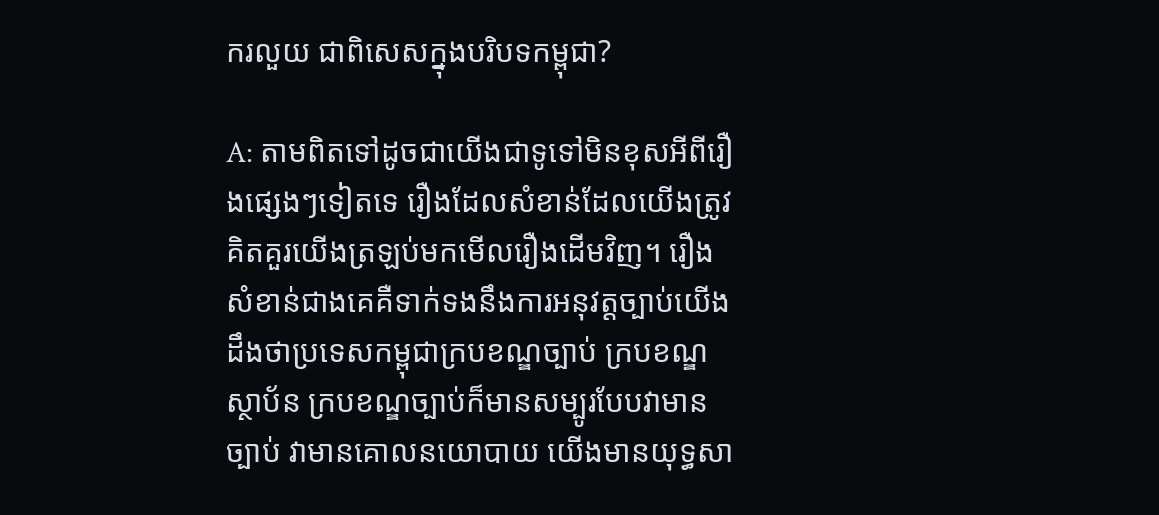ករលួយ ជាពិសេសក្នុងបរិបទកម្ពុជា?

A: តាមពិតទៅដូចជាយើងជាទូទៅមិនខុសអីពីរឿងផ្សេងៗទៀតទេ រឿងដែលសំខាន់ដែលយើងត្រូវគិតគួរយើងត្រឡប់មកមើលរឿងដើមវិញ។ រឿងសំខាន់ជាងគេគឺទាក់ទងនឹងការអនុវត្តច្បាប់យើងដឹងថាប្រទេសកម្ពុជាក្របខណ្ឌច្បាប់ ក្របខណ្ឌស្ថាប័ន ក្របខណ្ឌច្បាប់ក៏មានសម្បូរបែបវាមានច្បាប់ វាមានគោលនយោបាយ យើងមានយុទ្ធសា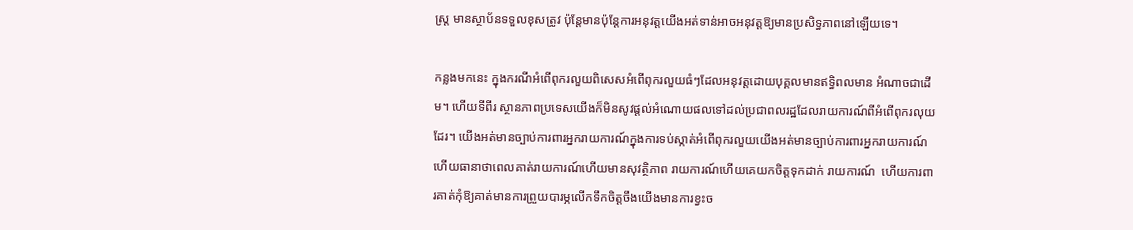ស្រ្ត មានស្ថាប័នទទួលខុសត្រូវ ប៉ុន្តែមានប៉ុន្តែការអនុវត្តយើងអត់ទាន់អាចអនុវត្តឱ្យមានប្រសិទ្ធភាពនៅឡើយទេ។

កន្លងមកនេះ ក្នុងករណីអំពើពុករលួយពិសេសអំពើពុករលួយធំៗដែលអនុវត្តដោយបុគ្គលមានឥទ្ធិពលមាន អំណាចជាដើម។ ហើយទីពីរ ស្ថានភាពប្រទេសយើងក៏មិនសូវផ្ដល់អំណោយផលទៅដល់ប្រជាពលរដ្ឋដែលរាយការណ៍ពីអំពើពុករលុយដែរ។ យើងអត់មានច្បាប់ការពារអ្នករាយការណ៍ក្នុងការទប់ស្កាត់អំពើពុករលួយយើងអត់មានច្បាប់ការពារអ្នករាយការណ៍ហើយធានាថាពេលគាត់រាយការណ៍ហើយមានសុវត្ថិភាព រាយការណ៍ហើយគេយកចិត្តទុកដាក់ រាយការណ៍  ហើយការពារគាត់កុំឱ្យគាត់មានការព្រួយបារម្ភលើកទឹកចិត្តចឹងយើងមានការខ្វះច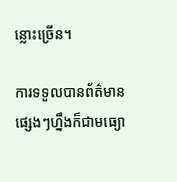ន្លោះច្រើន។

ការទទួលបានព័ត៌មានផ្សេងៗហ្នឹងក៏ជាមធ្យោ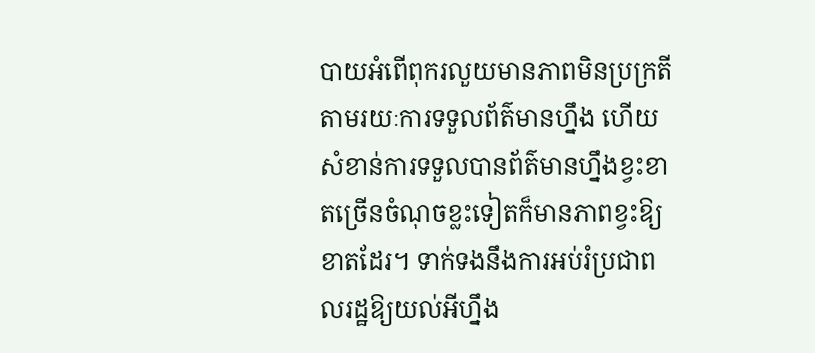បាយអំពើពុករលួយមានភាពមិនប្រក្រតីតាមរយៈការទទួលព័ត៌មានហ្នឹង ហើយសំខាន់ការទទួលបានព័ត៌មានហ្នឹងខ្វះខាតច្រើនចំណុចខ្លះទៀតក៏មានភាពខ្វះឱ្យខាតដែរ។ ទាក់ទងនឹងការអប់រំប្រជាពលរដ្ឋឱ្យយល់អីហ្នឹង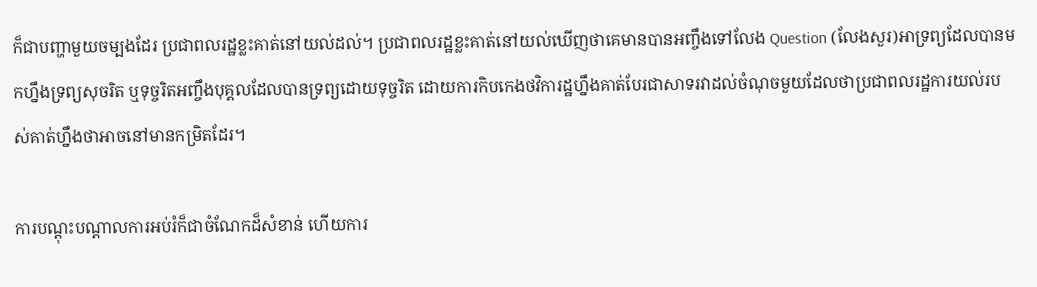ក៏ជាបញ្ហាមួយចម្បងដែរ ប្រជាពលរដ្ឋខ្លះគាត់នៅយល់ដល់។ ប្រជាពលរដ្ឋខ្លះគាត់នៅយល់ឃើញថាគេមានបានអញ្ចឹងទៅលែង Question (លែងសួរ)អាទ្រព្យដែលបានមកហ្នឹងទ្រព្យសុចរិត ឬទុច្ចរិតអញ្ចឹងបុគ្គលដែលបានទ្រព្យដោយទុច្ចរិត ដោយការកិបកេងថវិការដ្ឋហ្នឹងគាត់បែរជាសាទរវាដល់ចំណុចមួយដែលថាប្រជាពលរដ្ឋការយល់របស់គាត់ហ្នឹងថាអាចនៅមានកម្រិតដែរ។

ការបណ្ដុះបណ្ដាលការអប់រំក៏ជាចំណែកដ៏សំខាន់ ហើយការ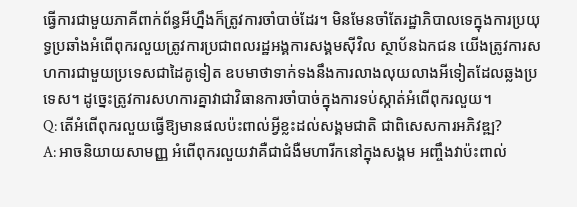ធ្វើការជាមួយភាគីពាក់ព័ន្ធអីហ្នឹងក៏ត្រូវការចាំបាច់ដែរ។ មិនមែនចាំតែរដ្ឋាភិបាលទេក្នុងការប្រយុទ្ធប្រឆាំងអំពើពុករលួយត្រូវការប្រជាពលរដ្ឋអង្គការសង្គមស៊ីវិល ស្ថាប័នឯកជន យើងត្រូវការសហការជាមួយប្រទេសជាដៃគូទៀត ឧបមាថាទាក់ទងនឹងការលាងលុយលាងអីទៀតដែលឆ្លងប្រទេស។ ដូច្នេះត្រូវការសហការគ្នាវាជាវិធានការចាំបាច់ក្នុងការទប់ស្កាត់អំពើពុករលួយ។
Q: តើអំពើពុករលួយធ្វើឱ្យមានផលប៉ះពាល់អ្វីខ្លះដល់សង្គមជាតិ ជាពិសេសការអភិវឌ្ឍ?
A: អាចនិយាយសាមញ្ញ អំពើពុករលួយវាគឺជាជំងឺមហារីកនៅក្នុងសង្គម អញ្ចឹងវាប៉ះពាល់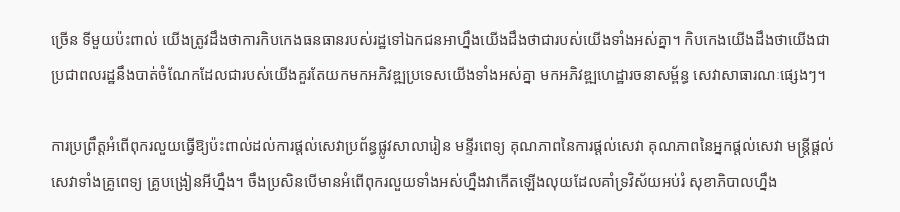ច្រើន ទីមួយប៉ះពាល់ យើងត្រូវដឹងថាការកិបកេងធនធានរបស់រដ្ឋទៅឯកជនអាហ្នឹងយើងដឹងថាជារបស់យើងទាំងអស់គ្នា។ កិបកេងយើងដឹងថាយើងជាប្រជាពលរដ្ឋនឹងបាត់ចំណែកដែលជារបស់យើងគួរតែយកមកអភិវឌ្ឍប្រទេសយើងទាំងអស់គ្នា មកអភិវឌ្ឍហេដ្ឋារចនាសម្ព័ន្ធ សេវាសាធារណៈផ្សេងៗ។

ការប្រព្រឹត្តអំពើពុករលួយធ្វើឱ្យប៉ះពាល់ដល់ការផ្ដល់សេវាប្រព័ន្ធផ្លូវសាលារៀន មន្ទីរពេទ្យ គុណភាពនៃការផ្ដល់សេវា គុណភាពនៃអ្នកផ្ដល់សេវា មន្ត្រីផ្ដល់សេវាទាំងគ្រូពេទ្យ គ្រូបង្រៀនអីហ្នឹង។ ចឹងប្រសិនបើមានអំពើពុករលួយទាំងអស់ហ្នឹងវាកើតឡើងលុយដែលគាំទ្រវិស័យអប់រំ សុខាភិបាលហ្នឹង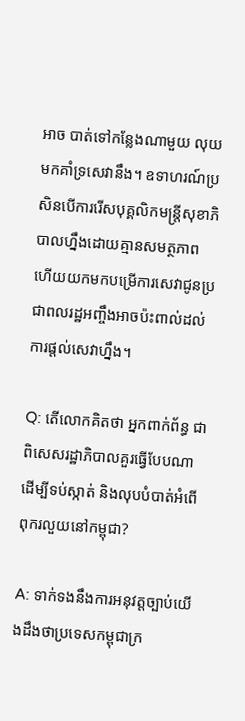អាច បាត់ទៅកន្លែងណាមួយ លុយមកគាំទ្រសេវានឹង។ ឧទាហរណ៍ប្រសិនបើការរើសបុគ្គលិកមន្ត្រីសុខាភិបាលហ្នឹងដោយគ្មានសមត្ថភាព ហើយយកមកបម្រើការសេវាជូនប្រជាពលរដ្ឋអញ្ចឹងអាចប៉ះពាល់ដល់ការផ្ដល់សេវាហ្នឹង។

Q: តើលោកគិតថា អ្នកពាក់ព័ន្ធ ជាពិសេសរដ្ឋាភិបាលគួរធ្វើបែបណាដើម្បីទប់ស្កាត់ និងលុបបំបាត់អំពើពុករលួយនៅកម្ពុជា?

A: ទាក់ទងនឹងការអនុវត្តច្បាប់យើងដឹងថាប្រទេសកម្ពុជាក្រ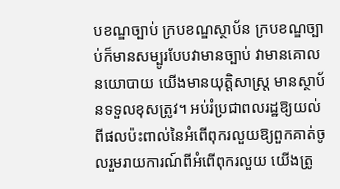បខណ្ឌច្បាប់ ក្របខណ្ឌស្ថាប័ន ក្របខណ្ឌច្បាប់ក៏មានសម្បូរបែបវាមានច្បាប់ វាមានគោលនយោបាយ យើងមានយុត្តិសាស្ដ្រ មានស្ថាប័នទទួលខុសត្រូវ។ អប់រំប្រជាពលរដ្ឋឱ្យយល់ពីផលប៉ះពាល់នៃអំពើពុករលួយឱ្យពួកគាត់ចូលរួមរាយការណ៍ពីអំពើពុករលួយ យើងត្រូ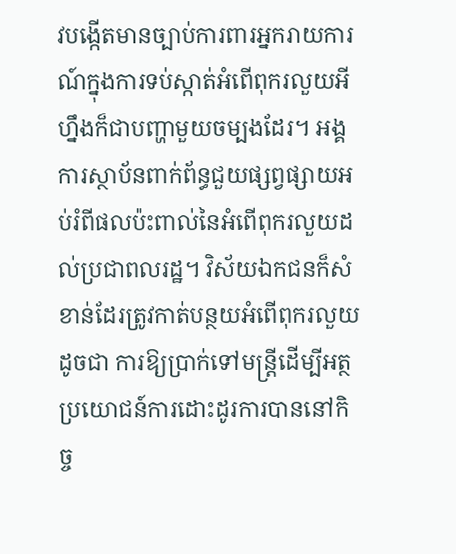វបង្កើតមានច្បាប់ការពារអ្នករាយការណ៍ក្នុងការទប់ស្កាត់អំពើពុករលួយអីហ្នឹងក៏ជាបញ្ហាមួយចម្បងដែរ។ អង្គការស្ថាប័នពាក់ព័ន្ធជួយផ្សព្វផ្សាយអប់រំពីផលប៉ះពាល់នៃអំពើពុករលួយដល់ប្រជាពលរដ្ឋ។ វិស័យឯកជនក៏សំខាន់ដែរត្រូវកាត់បន្ថយអំពើពុករលួយដូចជា ការឱ្យប្រាក់ទៅមន្ត្រីដើម្បីអត្ថប្រយោជន៍ការដោះដូរការបាននៅកិច្ច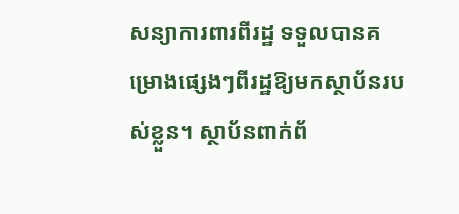សន្យាការពារពីរដ្ឋ ទទួលបានគម្រោងផ្សេងៗពីរដ្ឋឱ្យមកស្ថាប័នរបស់ខ្លួន។ ស្ថាប័នពាក់ព័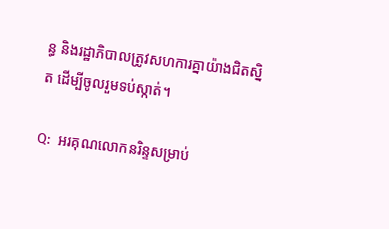ន្ធ និងរដ្ឋាភិបាលត្រូវសហការគ្នាយ៉ាងជិតស្និត ដើម្បីចូលរួមទប់ស្កាត់។

Q:  អរគុណលោកនរិន្ទសម្រាប់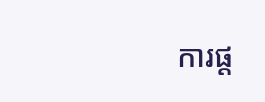ការផ្ត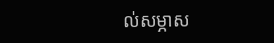ល់សម្ភាស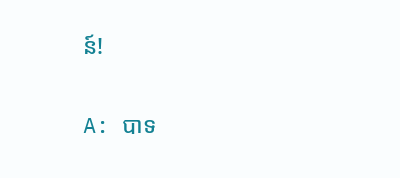ន៍!

A: បាទ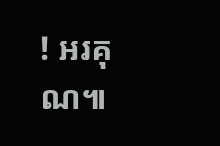! អរគុណ៕